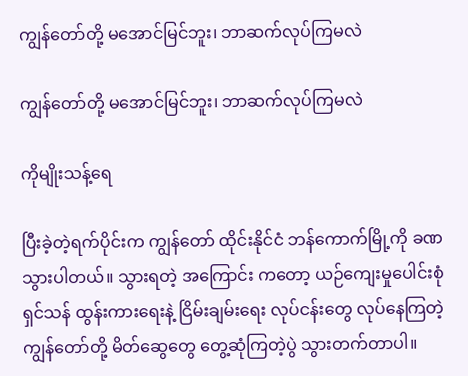ကျွန်တော်တို့ မအောင်မြင်ဘူး၊ ဘာဆက်လုပ်ကြမလဲ

ကျွန်တော်တို့ မအောင်မြင်ဘူး၊ ဘာဆက်လုပ်ကြမလဲ

ကိုမျိုးသန့်ရေ

ပြီးခဲ့တဲ့ရက်ပိုင်းက ကျွန်တော် ထိုင်းနိုင်ငံ ဘန်ကောက်မြို့ကို ခဏ သွားပါတယ်။ သွားရတဲ့ အကြောင်း ကတော့ ယဉ်ကျေးမှုပေါင်းစုံ ရှင်သန် ထွန်းကားရေးနဲ့ ငြိမ်းချမ်းရေး လုပ်ငန်းတွေ လုပ်နေကြတဲ့ ကျွန်တော်တို့ မိတ်ဆွေတွေ တွေ့ဆုံကြတဲ့ပွဲ သွားတက်တာပါ။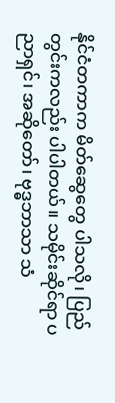နိုင်ငံတကာက မိတ်ဆွေတွေ ပါသလို၊ ပြည်တွင်းကလည်း ပါပါတယ်။ သမိုင်းဆိုင်ရာ ပညာရှင်၊ အဆိုတော်၊ ဗုဒ္ဓဘာသာ သံ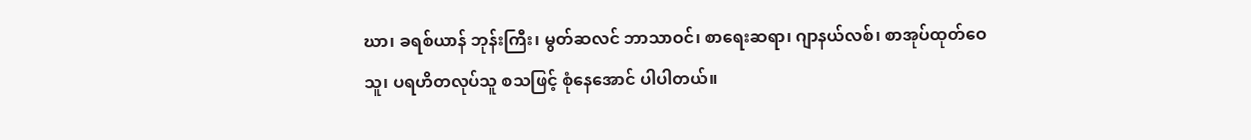ဃာ၊ ခရစ်ယာန် ဘုန်းကြီး၊ မွတ်ဆလင် ဘာသာဝင်၊ စာရေးဆရာ၊ ဂျာနယ်လစ်၊ စာအုပ်ထုတ်ဝေသူ၊ ပရဟိတလုပ်သူ စသဖြင့် စုံနေအောင် ပါပါတယ်။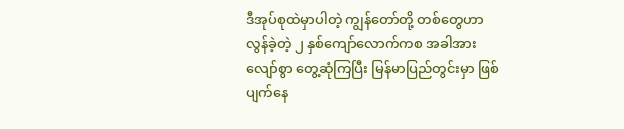ဒီအုပ်စုထဲမှာပါတဲ့ ကျွန်တော်တို့ တစ်တွေဟာ လွန်ခဲ့တဲ့ ၂ နှစ်ကျော်လောက်ကစ အခါအားလျော်စွာ တွေ့ဆုံကြပြီး မြန်မာပြည်တွင်းမှာ ဖြစ်ပျက်နေ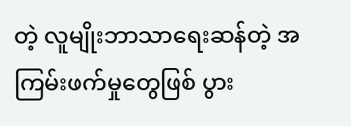တဲ့ လူမျိုးဘာသာရေးဆန်တဲ့ အကြမ်းဖက်မှုတွေဖြစ် ပွား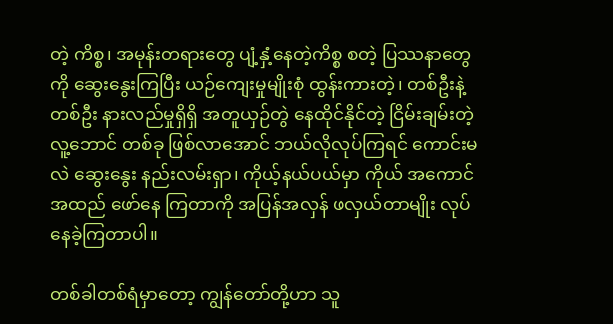တဲ့ ကိစ္စ၊ အမုန်းတရားတွေ ပျံ့နှံ့နေတဲ့ကိစ္စ စတဲ့ ပြဿနာတွေကို ဆွေးနွေးကြပြီး ယဉ်ကျေးမှုမျိုးစုံ ထွန်းကားတဲ့၊ တစ်ဦးနဲ့တစ်ဦး နားလည်မှုရှိရှိ အတူယှဉ်တွဲ နေထိုင်နိုင်တဲ့ ငြိမ်းချမ်းတဲ့ လူ့ဘောင် တစ်ခု ဖြစ်လာအောင် ဘယ်လိုလုပ်ကြရင် ကောင်းမလဲ ဆွေးနွေး နည်းလမ်းရှာ၊ ကိုယ့်နယ်ပယ်မှာ ကိုယ် အကောင်အထည် ဖော်နေ ကြတာကို အပြန်အလှန် ဖလှယ်တာမျိုး လုပ်နေခဲ့ကြတာပါ။

တစ်ခါတစ်ရံမှာတော့ ကျွန်တော်တို့ဟာ သူ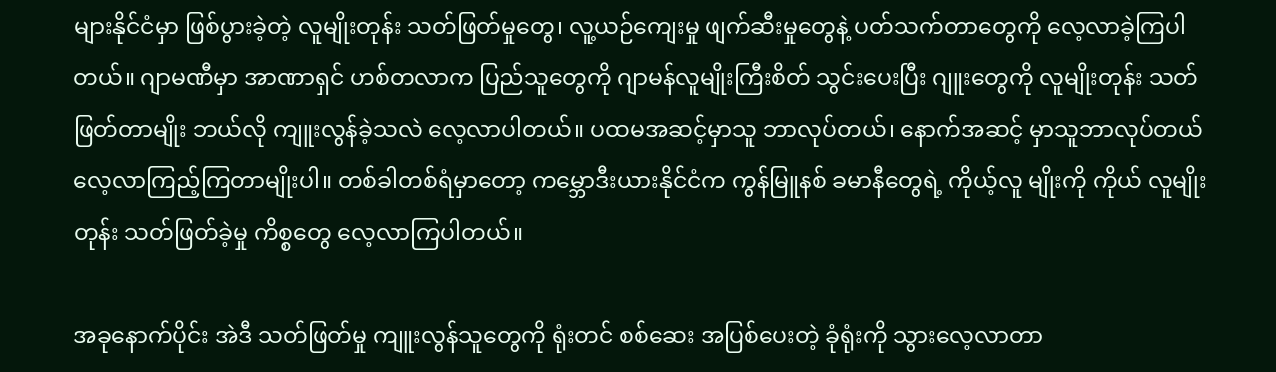များနိုင်ငံမှာ ဖြစ်ပွားခဲ့တဲ့ လူမျိုးတုန်း သတ်ဖြတ်မှုတွေ၊ လူ့ယဉ်ကျေးမှု ဖျက်ဆီးမှုတွေနဲ့ ပတ်သက်တာတွေကို လေ့လာခဲ့ကြပါတယ်။ ဂျာမဏီမှာ အာဏာရှင် ဟစ်တလာက ပြည်သူတွေကို ဂျာမန်လူမျိုးကြီးစိတ် သွင်းပေးပြီး ဂျူးတွေကို လူမျိုးတုန်း သတ်ဖြတ်တာမျိုး ဘယ်လို ကျူးလွန်ခဲ့သလဲ လေ့လာပါတယ်။ ပထမအဆင့်မှာသူ ဘာလုပ်တယ်၊ နောက်အဆင့် မှာသူဘာလုပ်တယ် လေ့လာကြည့်ကြတာမျိုးပါ။ တစ်ခါတစ်ရံမှာတော့ ကမ္ဘောဒီးယားနိုင်ငံက ကွန်မြူနစ် ခမာနီတွေရဲ့ ကိုယ့်လူ မျိုးကို ကိုယ် လူမျိုးတုန်း သတ်ဖြတ်ခဲ့မှု ကိစ္စတွေ လေ့လာကြပါတယ်။

အခုနောက်ပိုင်း အဲဒီ သတ်ဖြတ်မှု ကျူးလွန်သူတွေကို ရုံးတင် စစ်ဆေး အပြစ်ပေးတဲ့ ခုံရုံးကို သွားလေ့လာတာ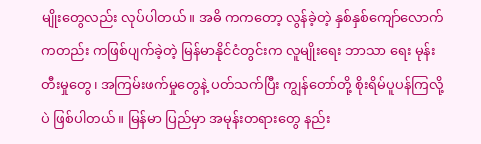မျိုးတွေလည်း လုပ်ပါတယ်။ အဓိ ကကတော့ လွန်ခဲ့တဲ့ နှစ်နှစ်ကျော်လောက် ကတည်း ကဖြစ်ပျက်ခဲ့တဲ့ မြန်မာနိုင်ငံတွင်းက လူမျိုးရေး ဘာသာ ရေး မုန်းတီးမှုတွေ၊ အကြမ်းဖက်မှုတွေနဲ့ ပတ်သက်ပြီး ကျွန်တော်တို့ စိုးရိမ်ပူပန်ကြလို့ပဲ ဖြစ်ပါတယ်။ မြန်မာ ပြည်မှာ အမုန်းတရားတွေ နည်း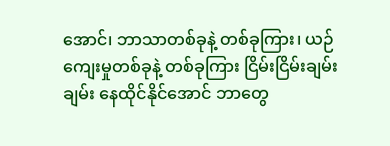အောင်၊ ဘာသာတစ်ခုနဲ့ တစ်ခုကြား၊ ယဉ်ကျေးမှုတစ်ခုနဲ့ တစ်ခုကြား ငြိမ်းငြိမ်းချမ်းချမ်း နေထိုင်နိုင်အောင် ဘာတွေ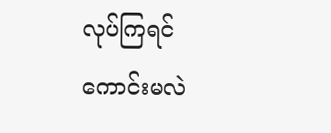လုပ်ကြရင် ကောင်းမလဲ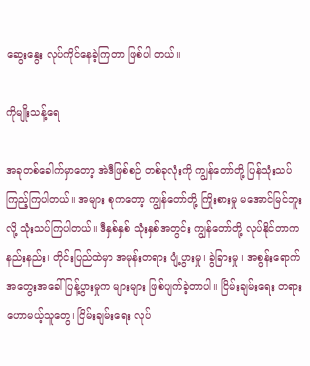ဆွေးနွေး လုပ်ကိုင်နေခဲ့ကြတာ ဖြစ်ပါ တယ်။

ကိုမျိုးသန့်ရေ

အခုတစ်ခေါက်မှာတော့ အဲဒီဖြစ်စဉ် တစ်ခုလုံးကို ကျွန်တော်တို့ ပြန်သုံးသပ် ကြည့်ကြပါတယ်။ အများ စုကတော့ ကျွန်တော်တို့ ကြိုးစားမှု မအောင်မြင်ဘူးလို့ သုံးသပ်ကြပါတယ်။ ဒီနှစ်နှစ် သုံးနှစ်အတွင်း ကျွန်တော်တို့ လုပ်နိုင်တာက နည်းနည်း၊ တိုင်းပြည်ထဲမှာ အမုန်းတရား ပျံ့ပွားမှု၊ ခွဲခြားမှု ၊ အစွန်းရောက် အတွေးအခေါ် ပြန့်ပွားမှုက များများ ဖြစ်ပျက်ခဲ့တာပါ။ ငြိမ်းချမ်းရေး တရားဟောမယ့်သူတွေ၊ ငြိမ်းချမ်းရေး လုပ်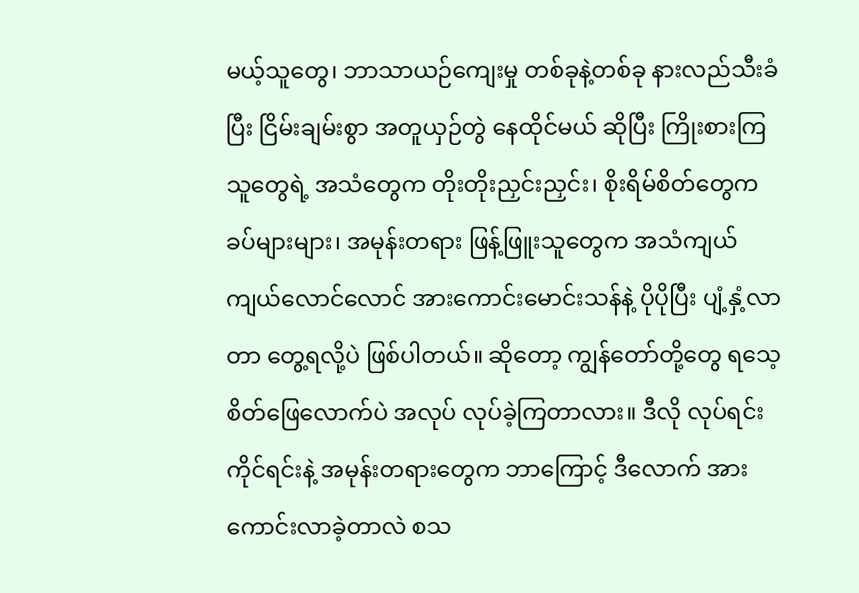မယ့်သူတွေ၊ ဘာသာယဉ်ကျေးမှု တစ်ခုနဲ့တစ်ခု နားလည်သီးခံပြီး ငြိမ်းချမ်းစွာ အတူယှဉ်တွဲ နေထိုင်မယ် ဆိုပြီး ကြိုးစားကြသူတွေရဲ့ အသံတွေက တိုးတိုးညှင်းညှင်း၊ စိုးရိမ်စိတ်တွေက ခပ်များများ၊ အမုန်းတရား ဖြန့်ဖြူးသူတွေက အသံကျယ်ကျယ်လောင်လောင် အားကောင်းမောင်းသန်နဲ့ ပိုပိုပြီး ပျံ့နှံ့လာတာ တွေ့ရလို့ပဲ ဖြစ်ပါတယ်။ ဆိုတော့ ကျွန်တော်တို့တွေ ရသေ့ စိတ်ဖြေလောက်ပဲ အလုပ် လုပ်ခဲ့ကြတာလား။ ဒီလို လုပ်ရင်း ကိုင်ရင်းနဲ့ အမုန်းတရားတွေက ဘာကြောင့် ဒီလောက် အားကောင်းလာခဲ့တာလဲ စသ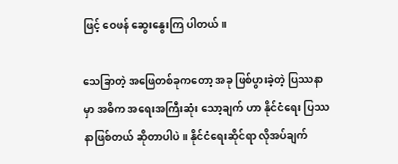ဖြင့် ဝေဖန် ဆွေးနွေးကြ ပါတယ်။

သေခြာတဲ့ အဖြေတစ်ခုကတော့ အခု ဖြစ်ပွားခဲ့တဲ့ ပြဿနာမှာ အဓိက အရေးအကြီးဆုံး သော့ချက် ဟာ နိုင်ငံရေး ပြဿနာဖြစ်တယ် ဆိုတာပါပဲ။ နိုင်ငံရေးဆိုင်ရာ လိုအပ်ချက်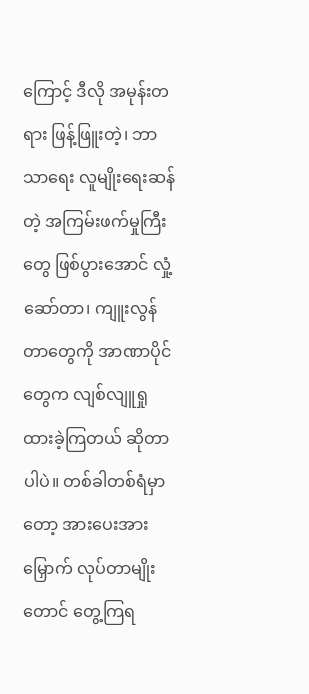ကြောင့် ဒီလို အမုန်းတရား ဖြန့်ဖြူးတဲ့၊ ဘာသာရေး လူမျိုးရေးဆန်တဲ့ အကြမ်းဖက်မှုကြီးတွေ ဖြစ်ပွားအောင် လှုံ့ဆော်တာ၊ ကျူးလွန်တာတွေကို အာဏာပိုင်တွေက လျစ်လျူရှုထားခဲ့ကြတယ် ဆိုတာပါပဲ။ တစ်ခါတစ်ရံမှာတော့ အားပေးအားမြှောက် လုပ်တာမျိုးတောင် တွေ့ကြရ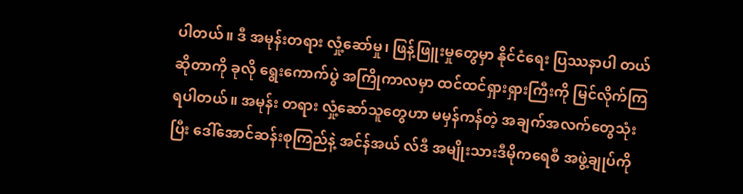ပါတယ်။ ဒီ အမုန်းတရား လှုံ့ဆော်မှု၊ ဖြန့်ဖြူးမှုတွေမှာ နိုင်ငံရေး ပြဿနာပါ တယ် ဆိုတာကို ခုလို ရွေးကောက်ပွဲ အကြိုကာလမှာ ထင်ထင်ရှားရှားကြီးကို မြင်လိုက်ကြရပါတယ်။ အမုန်း တရား လှုံ့ဆော်သူတွေဟာ မမှန်ကန်တဲ့ အချက်အလက်တွေသုံးပြီး ဒေါ်အောင်ဆန်းစုကြည်နဲ့ အင်န်အယ် လ်ဒီ အမျိုးသားဒီမိုကရေစီ အဖွဲ့ချုပ်ကို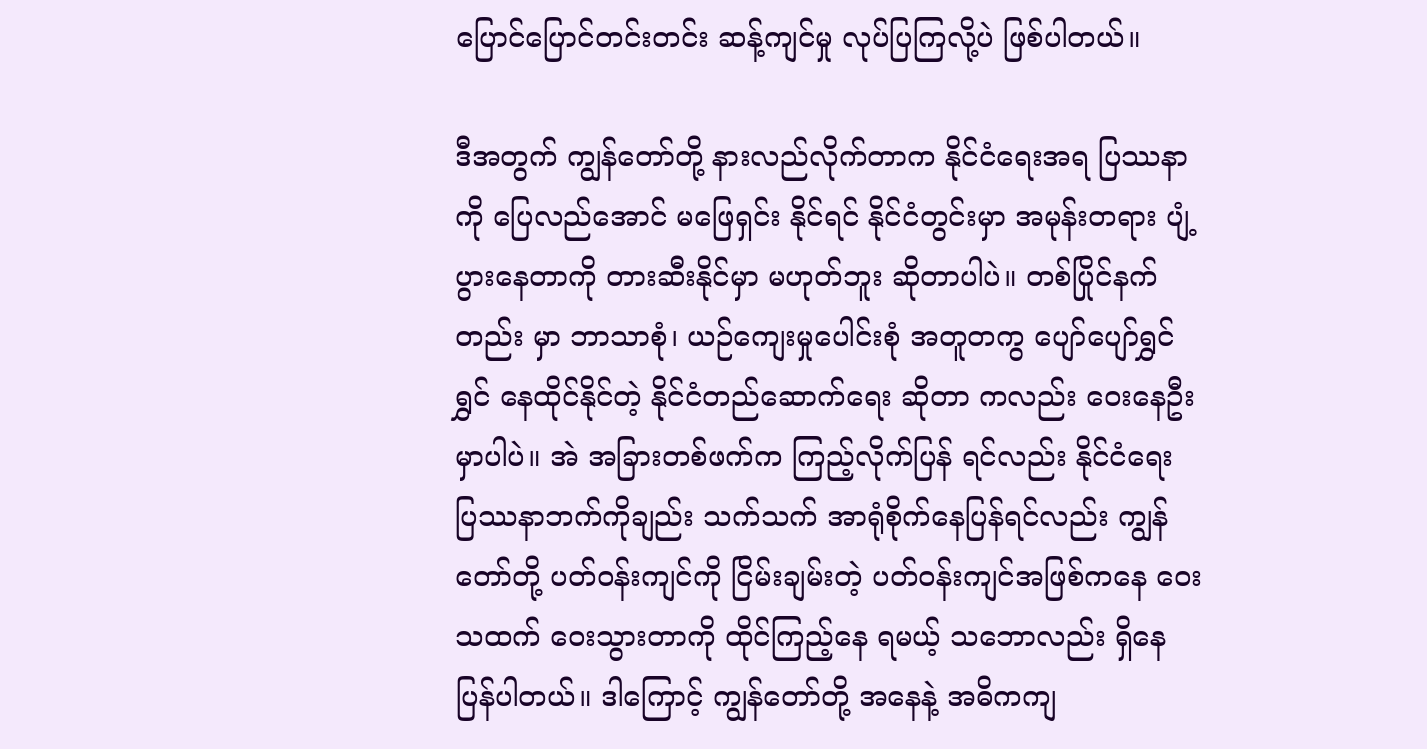ပြောင်ပြောင်တင်းတင်း ဆန့်ကျင်မှု လုပ်ပြကြလို့ပဲ ဖြစ်ပါတယ်။

ဒီအတွက် ကျွန်တော်တို့ နားလည်လိုက်တာက နိုင်ငံရေးအရ ပြဿနာကို ပြေလည်အောင် မဖြေရှင်း နိုင်ရင် နိုင်ငံတွင်းမှာ အမုန်းတရား ပျံ့ပွားနေတာကို တားဆီးနိုင်မှာ မဟုတ်ဘူး ဆိုတာပါပဲ။ တစ်ပြိုင်နက်တည်း မှာ ဘာသာစုံ၊ ယဉ်ကျေးမှုပေါင်းစုံ အတူတကွ ပျော်ပျော်ရွှင်ရွှင် နေထိုင်နိုင်တဲ့ နိုင်ငံတည်ဆောက်ရေး ဆိုတာ ကလည်း ဝေးနေဦးမှာပါပဲ။ အဲ အခြားတစ်ဖက်က ကြည့်လိုက်ပြန် ရင်လည်း နိုင်ငံရေး ပြဿနာဘက်ကိုချည်း သက်သက် အာရုံစိုက်နေပြန်ရင်လည်း ကျွန်တော်တို့ ပတ်ဝန်းကျင်ကို ငြိမ်းချမ်းတဲ့ ပတ်ဝန်းကျင်အဖြစ်ကနေ ဝေးသထက် ဝေးသွားတာကို ထိုင်ကြည့်နေ ရမယ့် သဘောလည်း ရှိနေပြန်ပါတယ်။ ဒါကြောင့် ကျွန်တော်တို့ အနေနဲ့ အဓိကကျ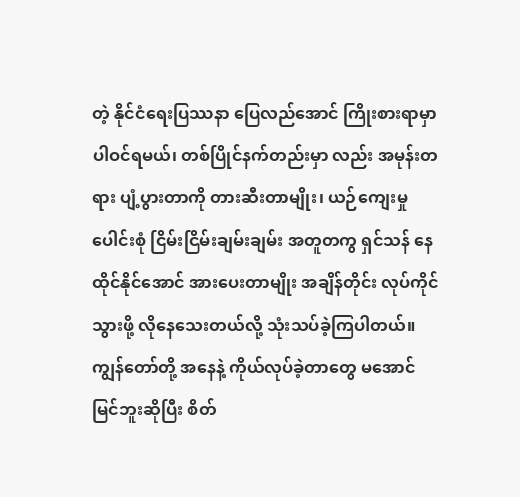တဲ့ နိုင်ငံရေးပြဿနာ ပြေလည်အောင် ကြိုးစားရာမှာ ပါဝင်ရမယ်၊ တစ်ပြိုင်နက်တည်းမှာ လည်း အမုန်းတရား ပျံ့ပွားတာကို တားဆီးတာမျိုး၊ ယဉ်ကျေးမှုပေါင်းစုံ ငြိမ်းငြိမ်းချမ်းချမ်း အတူတကွ ရှင်သန် နေထိုင်နိုင်အောင် အားပေးတာမျိုး အချိန်တိုင်း လုပ်ကိုင်သွားဖို့ လိုနေသေးတယ်လို့ သုံးသပ်ခဲ့ကြပါတယ်။ ကျွန်တော်တို့ အနေနဲ့ ကိုယ်လုပ်ခဲ့တာတွေ မအောင်မြင်ဘူးဆိုပြီး စိတ်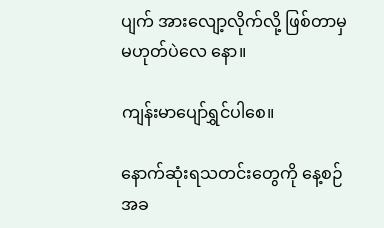ပျက် အားလျော့လိုက်လို့ ဖြစ်တာမှ မဟုတ်ပဲလေ နော။

ကျန်းမာပျော်ရွှင်ပါစေ။

နောက်ဆုံးရသတင်းတွေကို နေ့စဉ် အခ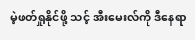မဲ့ဖတ်ရှုနိုင်ဖို့ သင့် အီးမေးလ်ကို ဒီနေရာ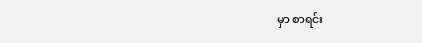မှာ စာရင်း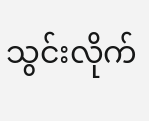သွင်းလိုက်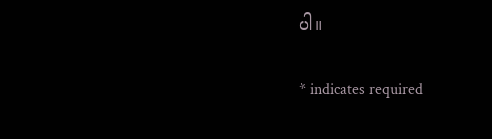ပါ။

* indicates required